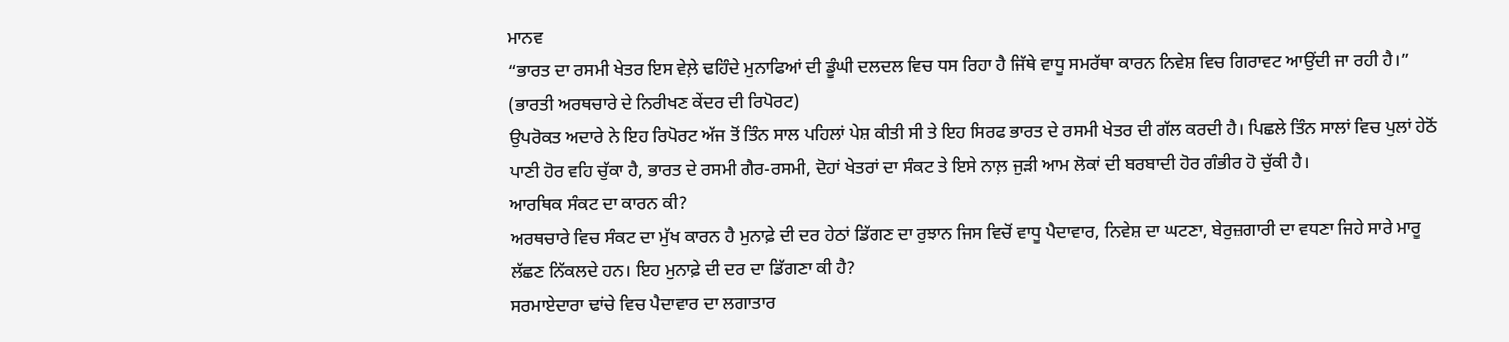ਮਾਨਵ
“ਭਾਰਤ ਦਾ ਰਸਮੀ ਖੇਤਰ ਇਸ ਵੇਲ਼ੇ ਢਹਿੰਦੇ ਮੁਨਾਫਿਆਂ ਦੀ ਡੂੰਘੀ ਦਲਦਲ ਵਿਚ ਧਸ ਰਿਹਾ ਹੈ ਜਿੱਥੇ ਵਾਧੂ ਸਮਰੱਥਾ ਕਾਰਨ ਨਿਵੇਸ਼ ਵਿਚ ਗਿਰਾਵਟ ਆਉਂਦੀ ਜਾ ਰਹੀ ਹੈ।” (ਭਾਰਤੀ ਅਰਥਚਾਰੇ ਦੇ ਨਿਰੀਖਣ ਕੇਂਦਰ ਦੀ ਰਿਪੋਰਟ)
ਉਪਰੋਕਤ ਅਦਾਰੇ ਨੇ ਇਹ ਰਿਪੋਰਟ ਅੱਜ ਤੋਂ ਤਿੰਨ ਸਾਲ ਪਹਿਲਾਂ ਪੇਸ਼ ਕੀਤੀ ਸੀ ਤੇ ਇਹ ਸਿਰਫ ਭਾਰਤ ਦੇ ਰਸਮੀ ਖੇਤਰ ਦੀ ਗੱਲ ਕਰਦੀ ਹੈ। ਪਿਛਲੇ ਤਿੰਨ ਸਾਲਾਂ ਵਿਚ ਪੁਲਾਂ ਹੇਠੋਂ ਪਾਣੀ ਹੋਰ ਵਹਿ ਚੁੱਕਾ ਹੈ, ਭਾਰਤ ਦੇ ਰਸਮੀ ਗੈਰ-ਰਸਮੀ, ਦੋਹਾਂ ਖੇਤਰਾਂ ਦਾ ਸੰਕਟ ਤੇ ਇਸੇ ਨਾਲ਼ ਜੁੜੀ ਆਮ ਲੋਕਾਂ ਦੀ ਬਰਬਾਦੀ ਹੋਰ ਗੰਭੀਰ ਹੋ ਚੁੱਕੀ ਹੈ।
ਆਰਥਿਕ ਸੰਕਟ ਦਾ ਕਾਰਨ ਕੀ?
ਅਰਥਚਾਰੇ ਵਿਚ ਸੰਕਟ ਦਾ ਮੁੱਖ ਕਾਰਨ ਹੈ ਮੁਨਾਫ਼ੇ ਦੀ ਦਰ ਹੇਠਾਂ ਡਿੱਗਣ ਦਾ ਰੁਝਾਨ ਜਿਸ ਵਿਚੋਂ ਵਾਧੂ ਪੈਦਾਵਾਰ, ਨਿਵੇਸ਼ ਦਾ ਘਟਣਾ, ਬੇਰੁਜ਼ਗਾਰੀ ਦਾ ਵਧਣਾ ਜਿਹੇ ਸਾਰੇ ਮਾਰੂ ਲੱਛਣ ਨਿੱਕਲਦੇ ਹਨ। ਇਹ ਮੁਨਾਫ਼ੇ ਦੀ ਦਰ ਦਾ ਡਿੱਗਣਾ ਕੀ ਹੈ?
ਸਰਮਾਏਦਾਰਾ ਢਾਂਚੇ ਵਿਚ ਪੈਦਾਵਾਰ ਦਾ ਲਗਾਤਾਰ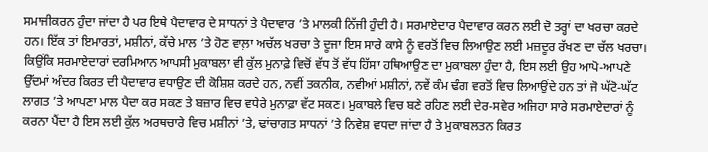ਸਮਾਜੀਕਰਨ ਹੁੰਦਾ ਜਾਂਦਾ ਹੈ ਪਰ ਇਥੇ ਪੈਦਾਵਾਰ ਦੇ ਸਾਧਨਾਂ ਤੇ ਪੈਦਾਵਾਰ ’ਤੇ ਮਾਲਕੀ ਨਿੱਜੀ ਹੁੰਦੀ ਹੈ। ਸਰਮਾਏਦਾਰ ਪੈਦਾਵਾਰ ਕਰਨ ਲਈ ਦੋ ਤਰ੍ਹਾਂ ਦਾ ਖਰਚਾ ਕਰਦੇ ਹਨ। ਇੱਕ ਤਾਂ ਇਮਾਰਤਾਂ, ਮਸ਼ੀਨਾਂ, ਕੱਚੇ ਮਾਲ ’ਤੇ ਹੋਣ ਵਾਲ਼ਾ ਅਚੱਲ ਖਰਚਾ ਤੇ ਦੂਜਾ ਇਸ ਸਾਰੇ ਕਾਸੇ ਨੂੰ ਵਰਤੋਂ ਵਿਚ ਲਿਆਉਣ ਲਈ ਮਜ਼ਦੂਰ ਰੱਖਣ ਦਾ ਚੱਲ ਖਰਚਾ। ਕਿਉਂਕਿ ਸਰਮਾਏਦਾਰਾਂ ਦਰਮਿਆਨ ਆਪਸੀ ਮੁਕਾਬਲਾ ਵੀ ਕੁੱਲ ਮੁਨਾਫ਼ੇ ਵਿਚੋਂ ਵੱਧ ਤੋਂ ਵੱਧ ਹਿੱਸਾ ਹਥਿਆਉਣ ਦਾ ਮੁਕਾਬਲਾ ਹੁੰਦਾ ਹੈ, ਇਸ ਲਈ ਉਹ ਆਪੋ-ਆਪਣੇ ਉੱਦਮਾਂ ਅੰਦਰ ਕਿਰਤ ਦੀ ਪੈਦਾਵਾਰ ਵਧਾਉਣ ਦੀ ਕੋਸ਼ਿਸ਼ ਕਰਦੇ ਹਨ, ਨਵੀਂ ਤਕਨੀਕ, ਨਵੀਆਂ ਮਸ਼ੀਨਾਂ, ਨਵੇਂ ਕੰਮ ਢੰਗ ਵਰਤੋਂ ਵਿਚ ਲਿਆਉਂਦੇ ਹਨ ਤਾਂ ਜੋ ਘੱਟੋ-ਘੱਟ ਲਾਗਤ ’ਤੇ ਆਪਣਾ ਮਾਲ ਪੈਦਾ ਕਰ ਸਕਣ ਤੇ ਬਜ਼ਾਰ ਵਿਚ ਵਧੇਰੇ ਮੁਨਾਫ਼ਾ ਵੱਟ ਸਕਣ। ਮੁਕਾਬਲੇ ਵਿਚ ਬਣੇ ਰਹਿਣ ਲਈ ਦੇਰ-ਸਵੇਰ ਅਜਿਹਾ ਸਾਰੇ ਸਰਮਾਏਦਾਰਾਂ ਨੂੰ ਕਰਨਾ ਪੈਂਦਾ ਹੈ ਇਸ ਲਈ ਕੁੱਲ ਅਰਥਚਾਰੇ ਵਿਚ ਮਸ਼ੀਨਾਂ ’ਤੇ, ਢਾਂਚਾਗਤ ਸਾਧਨਾਂ ’ਤੇ ਨਿਵੇਸ਼ ਵਧਦਾ ਜਾਂਦਾ ਹੈ ਤੇ ਮੁਕਾਬਲਤਨ ਕਿਰਤ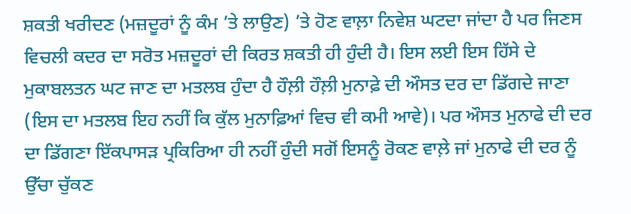ਸ਼ਕਤੀ ਖਰੀਦਣ (ਮਜ਼ਦੂਰਾਂ ਨੂੰ ਕੰਮ ’ਤੇ ਲਾਉਣ) ’ਤੇ ਹੋਣ ਵਾਲ਼ਾ ਨਿਵੇਸ਼ ਘਟਦਾ ਜਾਂਦਾ ਹੈ ਪਰ ਜਿਣਸ ਵਿਚਲੀ ਕਦਰ ਦਾ ਸਰੋਤ ਮਜ਼ਦੂਰਾਂ ਦੀ ਕਿਰਤ ਸ਼ਕਤੀ ਹੀ ਹੁੰਦੀ ਹੈ। ਇਸ ਲਈ ਇਸ ਹਿੱਸੇ ਦੇ ਮੁਕਾਬਲਤਨ ਘਟ ਜਾਣ ਦਾ ਮਤਲਬ ਹੁੰਦਾ ਹੈ ਹੌਲ਼ੀ ਹੌਲ਼ੀ ਮੁਨਾਫ਼ੇ ਦੀ ਔਸਤ ਦਰ ਦਾ ਡਿੱਗਦੇ ਜਾਣਾ (ਇਸ ਦਾ ਮਤਲਬ ਇਹ ਨਹੀਂ ਕਿ ਕੁੱਲ ਮੁਨਾਫ਼ਿਆਂ ਵਿਚ ਵੀ ਕਮੀ ਆਵੇ)। ਪਰ ਔਸਤ ਮੁਨਾਫੇ ਦੀ ਦਰ ਦਾ ਡਿੱਗਣਾ ਇੱਕਪਾਸੜ ਪ੍ਰਕਿਰਿਆ ਹੀ ਨਹੀਂ ਹੁੰਦੀ ਸਗੋਂ ਇਸਨੂੰ ਰੋਕਣ ਵਾਲ਼ੇ ਜਾਂ ਮੁਨਾਫੇ ਦੀ ਦਰ ਨੂੰ ਉੱਚਾ ਚੁੱਕਣ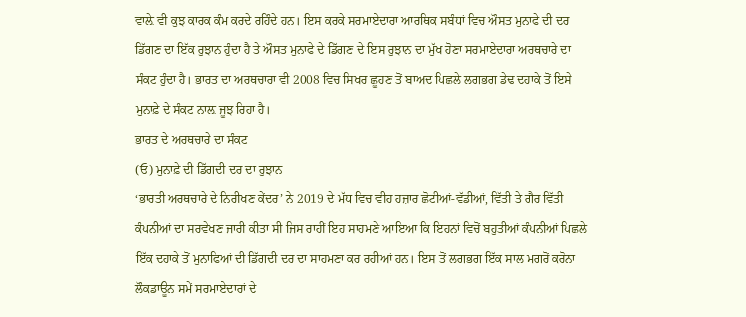ਵਾਲ਼ੇ ਵੀ ਕੁਝ ਕਾਰਕ ਕੰਮ ਕਰਦੇ ਰਹਿੰਦੇ ਹਨ। ਇਸ ਕਰਕੇ ਸਰਮਾਏਦਾਰਾ ਆਰਥਿਕ ਸਬੰਧਾਂ ਵਿਚ ਔਸਤ ਮੁਨਾਫੇ ਦੀ ਦਰ ਡਿੱਗਣ ਦਾ ਇੱਕ ਰੁਝਾਨ ਹੁੰਦਾ ਹੈ ਤੇ ਔਸਤ ਮੁਨਾਫੇ ਦੇ ਡਿੱਗਣ ਦੇ ਇਸ ਰੁਝਾਨ ਦਾ ਮੁੱਖ ਹੋਣਾ ਸਰਮਾਏਦਾਰਾ ਅਰਥਚਾਰੇ ਦਾ ਸੰਕਟ ਹੁੰਦਾ ਹੈ। ਭਾਰਤ ਦਾ ਅਰਥਚਾਰਾ ਵੀ 2008 ਵਿਚ ਸਿਖਰ ਛੂਹਣ ਤੋਂ ਬਾਅਦ ਪਿਛਲੇ ਲਗਭਗ ਡੇਢ ਦਹਾਕੇ ਤੋਂ ਇਸੇ ਮੁਨਾਫ਼ੇ ਦੇ ਸੰਕਟ ਨਾਲ਼ ਜੂਝ ਰਿਹਾ ਹੈ।
ਭਾਰਤ ਦੇ ਅਰਥਚਾਰੇ ਦਾ ਸੰਕਟ
(ਓ) ਮੁਨਾਫ਼ੇ ਦੀ ਡਿੱਗਦੀ ਦਰ ਦਾ ਰੁਝਾਨ
‘ਭਾਰਤੀ ਅਰਥਚਾਰੇ ਦੇ ਨਿਰੀਖਣ ਕੇਂਦਰ’ ਨੇ 2019 ਦੇ ਮੱਧ ਵਿਚ ਵੀਹ ਹਜ਼ਾਰ ਛੋਟੀਆਂ-ਵੱਡੀਆਂ, ਵਿੱਤੀ ਤੇ ਗੈਰ ਵਿੱਤੀ ਕੰਪਨੀਆਂ ਦਾ ਸਰਵੇਖਣ ਜਾਰੀ ਕੀਤਾ ਸੀ ਜਿਸ ਰਾਹੀਂ ਇਹ ਸਾਹਮਣੇ ਆਇਆ ਕਿ ਇਹਨਾਂ ਵਿਚੋਂ ਬਹੁਤੀਆਂ ਕੰਪਨੀਆਂ ਪਿਛਲੇ ਇੱਕ ਦਹਾਕੇ ਤੋਂ ਮੁਨਾਫਿਆਂ ਦੀ ਡਿੱਗਦੀ ਦਰ ਦਾ ਸਾਹਮਣਾ ਕਰ ਰਹੀਆਂ ਹਨ। ਇਸ ਤੋਂ ਲਗਭਗ ਇੱਕ ਸਾਲ ਮਗਰੋਂ ਕਰੋਨਾ ਲੌਕਡਾਊਨ ਸਮੇਂ ਸਰਮਾਏਦਾਰਾਂ ਦੇ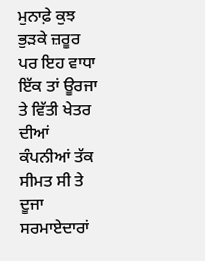ਮੁਨਾਫ਼ੇ ਕੁਝ ਭੁੜਕੇ ਜ਼ਰੂਰ ਪਰ ਇਹ ਵਾਧਾ ਇੱਕ ਤਾਂ ਊਰਜਾ ਤੇ ਵਿੱਤੀ ਖੇਤਰ ਦੀਆਂ ਕੰਪਨੀਆਂ ਤੱਕ ਸੀਮਤ ਸੀ ਤੇ ਦੂਜਾ ਸਰਮਾਏਦਾਰਾਂ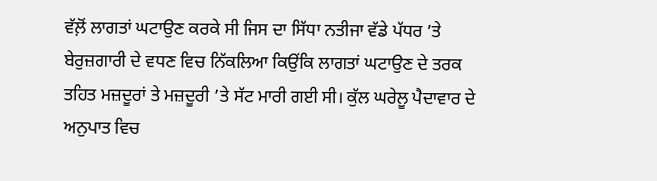ਵੱਲ਼ੋਂ ਲਾਗਤਾਂ ਘਟਾਉਣ ਕਰਕੇ ਸੀ ਜਿਸ ਦਾ ਸਿੱਧਾ ਨਤੀਜਾ ਵੱਡੇ ਪੱਧਰ ’ਤੇ ਬੇਰੁਜ਼ਗਾਰੀ ਦੇ ਵਧਣ ਵਿਚ ਨਿੱਕਲਿਆ ਕਿਉਂਕਿ ਲਾਗਤਾਂ ਘਟਾਉਣ ਦੇ ਤਰਕ ਤਹਿਤ ਮਜ਼ਦੂਰਾਂ ਤੇ ਮਜ਼ਦੂਰੀ ’ਤੇ ਸੱਟ ਮਾਰੀ ਗਈ ਸੀ। ਕੁੱਲ ਘਰੇਲੂ ਪੈਦਾਵਾਰ ਦੇ ਅਨੁਪਾਤ ਵਿਚ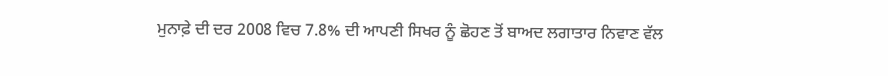ਮੁਨਾਫ਼ੇ ਦੀ ਦਰ 2008 ਵਿਚ 7.8% ਦੀ ਆਪਣੀ ਸਿਖਰ ਨੂੰ ਛੋਹਣ ਤੋਂ ਬਾਅਦ ਲਗਾਤਾਰ ਨਿਵਾਣ ਵੱਲ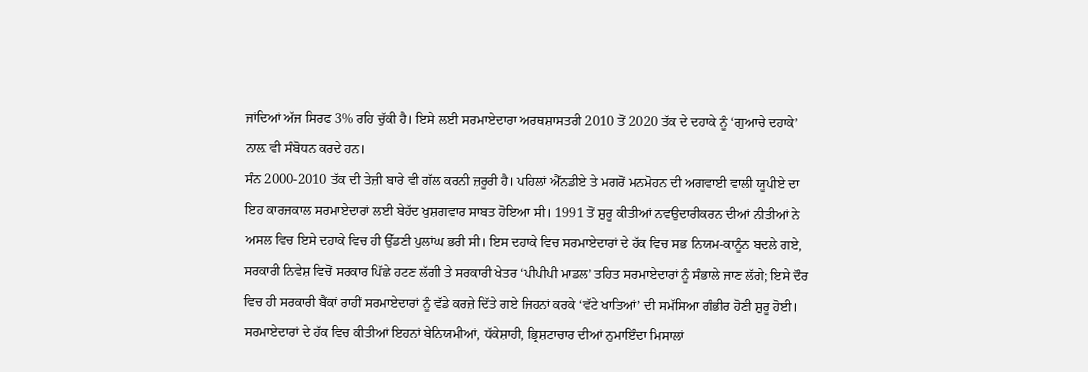ਜਾਂਦਿਆਂ ਅੱਜ ਸਿਰਫ 3% ਰਹਿ ਚੁੱਕੀ ਹੈ। ਇਸੇ ਲਈ ਸਰਮਾਏਦਾਰਾ ਅਰਥਸ਼ਾਸਤਰੀ 2010 ਤੋਂ 2020 ਤੱਕ ਦੇ ਦਹਾਕੇ ਨੂੰ ‘ਗੁਆਚੇ ਦਹਾਕੇ’ ਨਾਲ਼ ਵੀ ਸੰਬੋਧਨ ਕਰਦੇ ਹਨ।
ਸੰਨ 2000-2010 ਤੱਕ ਦੀ ਤੇਜ਼ੀ ਬਾਰੇ ਵੀ ਗੱਲ ਕਰਨੀ ਜ਼ਰੂਰੀ ਹੈ। ਪਹਿਲਾਂ ਐੱਨਡੀਏ ਤੇ ਮਗਰੋਂ ਮਨਮੋਹਨ ਦੀ ਅਗਵਾਈ ਵਾਲੀ ਯੂਪੀਏ ਦਾ ਇਹ ਕਾਰਜਕਾਲ ਸਰਮਾਏਦਾਰਾਂ ਲਈ ਬੇਹੱਦ ਖੁਸ਼ਗਵਾਰ ਸਾਬਤ ਹੋਇਆ ਸੀ। 1991 ਤੋਂ ਸ਼ੁਰੂ ਕੀਤੀਆਂ ਨਵਉਦਾਰੀਕਰਨ ਦੀਆਂ ਨੀਤੀਆਂ ਨੇ ਅਸਲ ਵਿਚ ਇਸੇ ਦਹਾਕੇ ਵਿਚ ਹੀ ਉੱਡਣੀ ਪੁਲਾਂਘ ਭਰੀ ਸੀ। ਇਸ ਦਹਾਕੇ ਵਿਚ ਸਰਮਾਏਦਾਰਾਂ ਦੇ ਹੱਕ ਵਿਚ ਸਭ ਨਿਯਮ-ਕਾਨੂੰਨ ਬਦਲੇ ਗਏ, ਸਰਕਾਰੀ ਨਿਵੇਸ਼ ਵਿਚੋਂ ਸਰਕਾਰ ਪਿੱਛੇ ਹਟਣ ਲੱਗੀ ਤੇ ਸਰਕਾਰੀ ਖੇਤਰ ‘ਪੀਪੀਪੀ ਮਾਡਲ’ ਤਹਿਤ ਸਰਮਾਏਦਾਰਾਂ ਨੂੰ ਸੰਭਾਲੇ ਜਾਣ ਲੱਗੇ; ਇਸੇ ਦੌਰ ਵਿਚ ਹੀ ਸਰਕਾਰੀ ਬੈਂਕਾਂ ਰਾਹੀਂ ਸਰਮਾਏਦਾਰਾਂ ਨੂੰ ਵੱਡੇ ਕਰਜ਼ੇ ਦਿੱਤੇ ਗਏ ਜਿਹਨਾਂ ਕਰਕੇ ‘ਵੱਟੇ ਖਾਤਿਆਂ’ ਦੀ ਸਮੱਸਿਆ ਗੰਭੀਰ ਹੋਣੀ ਸ਼ੁਰੂ ਹੋਈ। ਸਰਮਾਏਦਾਰਾਂ ਦੇ ਹੱਕ ਵਿਚ ਕੀਤੀਆਂ ਇਹਨਾਂ ਬੇਨਿਯਮੀਆਂ, ਧੱਕੇਸ਼ਾਹੀ, ਭ੍ਰਿਸ਼ਟਾਚਾਰ ਦੀਆਂ ਨੁਮਾਇੰਦਾ ਮਿਸਾਲਾਂ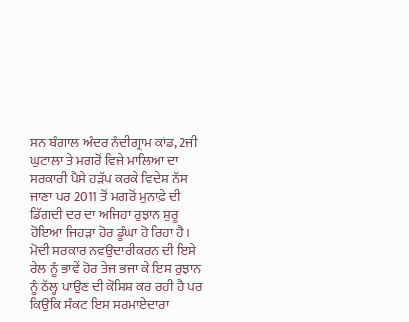ਸਨ ਬੰਗਾਲ ਅੰਦਰ ਨੰਦੀਗ੍ਰਾਮ ਕਾਂਡ, 2ਜੀ ਘੁਟਾਲਾ ਤੇ ਮਗਰੋਂ ਵਿਜੇ ਮਾਲਿਆ ਦਾ ਸਰਕਾਰੀ ਪੈਸੇ ਹੜੱਪ ਕਰਕੇ ਵਿਦੇਸ਼ ਨੱਸ ਜਾਣਾ ਪਰ 2011 ਤੋਂ ਮਗਰੋਂ ਮੁਨਾਫ਼ੇ ਦੀ ਡਿੱਗਦੀ ਦਰ ਦਾ ਅਜਿਹਾ ਰੁਝਾਨ ਸ਼ੁਰੂ ਹੋਇਆ ਜਿਹੜਾ ਹੋਰ ਡੂੰਘਾ ਹੋ ਰਿਹਾ ਹੈ। ਮੋਦੀ ਸਰਕਾਰ ਨਵਉਦਾਰੀਕਰਨ ਦੀ ਇਸੇ ਰੇਲ ਨੂੰ ਭਾਵੇਂ ਹੋਰ ਤੇਜ ਭਜਾ ਕੇ ਇਸ ਰੁਝਾਨ ਨੂੰ ਠੱਲ੍ਹ ਪਾਉਣ ਦੀ ਕੋਸ਼ਿਸ਼ ਕਰ ਰਹੀ ਹੈ ਪਰ ਕਿਉਂਕਿ ਸੰਕਟ ਇਸ ਸਰਮਾਏਦਾਰਾ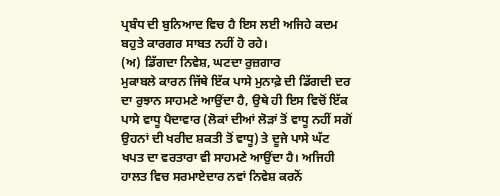ਪ੍ਰਬੰਧ ਦੀ ਬੁਨਿਆਦ ਵਿਚ ਹੈ ਇਸ ਲਈ ਅਜਿਹੇ ਕਦਮ ਬਹੁਤੇ ਕਾਰਗਰ ਸਾਬਤ ਨਹੀਂ ਹੋ ਰਹੇ।
(ਅ) ਡਿੱਗਦਾ ਨਿਵੇਸ਼, ਘਟਦਾ ਰੁਜ਼ਗਾਰ
ਮੁਕਾਬਲੇ ਕਾਰਨ ਜਿੱਥੇ ਇੱਕ ਪਾਸੇ ਮੁਨਾਫ਼ੇ ਦੀ ਡਿੱਗਦੀ ਦਰ ਦਾ ਰੁਝਾਨ ਸਾਹਮਣੇ ਆਉਂਦਾ ਹੈ, ਉਥੇ ਹੀ ਇਸ ਵਿਚੋਂ ਇੱਕ ਪਾਸੇ ਵਾਧੂ ਪੈਦਾਵਾਰ (ਲੋਕਾਂ ਦੀਆਂ ਲੋੜਾਂ ਤੋਂ ਵਾਧੂ ਨਹੀਂ ਸਗੋਂ ਉਹਨਾਂ ਦੀ ਖਰੀਦ ਸ਼ਕਤੀ ਤੋਂ ਵਾਧੂ) ਤੇ ਦੂਜੇ ਪਾਸੇ ਘੱਟ ਖਪਤ ਦਾ ਵਰਤਾਰਾ ਵੀ ਸਾਹਮਣੇ ਆਉਂਦਾ ਹੈ। ਅਜਿਹੀ ਹਾਲਤ ਵਿਚ ਸਰਮਾਏਦਾਰ ਨਵਾਂ ਨਿਵੇਸ਼ ਕਰਨੋਂ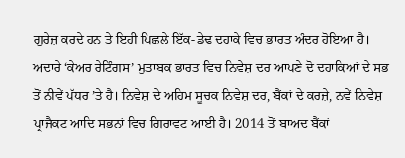ਗੁਰੇਜ਼ ਕਰਦੇ ਹਨ ਤੇ ਇਹੀ ਪਿਛਲੇ ਇੱਕ-ਡੇਢ ਦਹਾਕੇ ਵਿਚ ਭਾਰਤ ਅੰਦਰ ਹੋਇਆ ਹੈ। ਅਦਾਰੇ ‘ਕੇਅਰ ਰੇਟਿੰਗਸ’ ਮੁਤਾਬਕ ਭਾਰਤ ਵਿਚ ਨਿਵੇਸ਼ ਦਰ ਆਪਣੇ ਦੋ ਦਹਾਕਿਆਂ ਦੇ ਸਭ ਤੋਂ ਨੀਵੇਂ ਪੱਧਰ ’ਤੇ ਹੈ। ਨਿਵੇਸ਼ ਦੇ ਅਹਿਮ ਸੂਚਕ ਨਿਵੇਸ਼ ਦਰ, ਬੈਂਕਾਂ ਦੇ ਕਰਜ਼ੇ, ਨਵੇਂ ਨਿਵੇਸ਼ ਪ੍ਰਾਜੈਕਟ ਆਦਿ ਸਭਨਾਂ ਵਿਚ ਗਿਰਾਵਟ ਆਈ ਹੈ। 2014 ਤੋਂ ਬਾਅਦ ਬੈਂਕਾਂ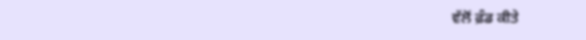ਵੱਲੋਂ ਫ਼ੰਡ ਕੀਤੇ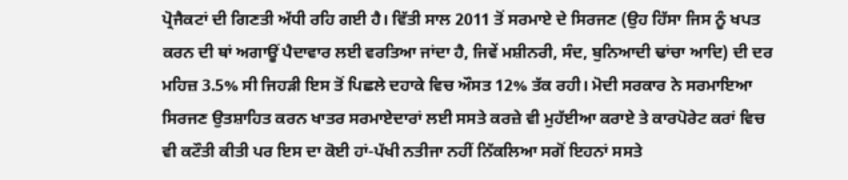ਪ੍ਰੋਜੈਕਟਾਂ ਦੀ ਗਿਣਤੀ ਅੱਧੀ ਰਹਿ ਗਈ ਹੈ। ਵਿੱਤੀ ਸਾਲ 2011 ਤੋਂ ਸਰਮਾਏ ਦੇ ਸਿਰਜਣ (ਉਹ ਹਿੱਸਾ ਜਿਸ ਨੂੰ ਖਪਤ ਕਰਨ ਦੀ ਥਾਂ ਅਗਾਊਂ ਪੈਦਾਵਾਰ ਲਈ ਵਰਤਿਆ ਜਾਂਦਾ ਹੈ, ਜਿਵੇਂ ਮਸ਼ੀਨਰੀ, ਸੰਦ, ਬੁਨਿਆਦੀ ਢਾਂਚਾ ਆਦਿ) ਦੀ ਦਰ ਮਹਿਜ਼ 3.5% ਸੀ ਜਿਹੜੀ ਇਸ ਤੋਂ ਪਿਛਲੇ ਦਹਾਕੇ ਵਿਚ ਔਸਤ 12% ਤੱਕ ਰਹੀ। ਮੋਦੀ ਸਰਕਾਰ ਨੇ ਸਰਮਾਇਆ ਸਿਰਜਣ ਉਤਸ਼ਾਹਿਤ ਕਰਨ ਖਾਤਰ ਸਰਮਾਏਦਾਰਾਂ ਲਈ ਸਸਤੇ ਕਰਜ਼ੇ ਵੀ ਮੁਹੱਈਆ ਕਰਾਏ ਤੇ ਕਾਰਪੋਰੇਟ ਕਰਾਂ ਵਿਚ ਵੀ ਕਟੌਤੀ ਕੀਤੀ ਪਰ ਇਸ ਦਾ ਕੋਈ ਹਾਂ-ਪੱਖੀ ਨਤੀਜਾ ਨਹੀਂ ਨਿੱਕਲਿਆ ਸਗੋਂ ਇਹਨਾਂ ਸਸਤੇ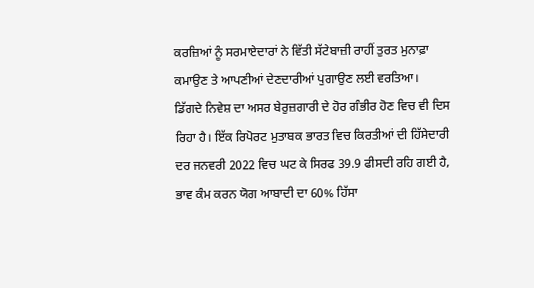ਕਰਜ਼ਿਆਂ ਨੂੰ ਸਰਮਾਏਦਾਰਾਂ ਨੇ ਵਿੱਤੀ ਸੱਟੇਬਾਜ਼ੀ ਰਾਹੀਂ ਤੁਰਤ ਮੁਨਾਫ਼ਾ ਕਮਾਉਣ ਤੇ ਆਪਣੀਆਂ ਦੇਣਦਾਰੀਆਂ ਪੁਗਾਉਣ ਲਈ ਵਰਤਿਆ।
ਡਿੱਗਦੇ ਨਿਵੇਸ਼ ਦਾ ਅਸਰ ਬੇਰੁਜ਼ਗਾਰੀ ਦੇ ਹੋਰ ਗੰਭੀਰ ਹੋਣ ਵਿਚ ਵੀ ਦਿਸ ਰਿਹਾ ਹੈ। ਇੱਕ ਰਿਪੋਰਟ ਮੁਤਾਬਕ ਭਾਰਤ ਵਿਚ ਕਿਰਤੀਆਂ ਦੀ ਹਿੱਸੇਦਾਰੀ ਦਰ ਜਨਵਰੀ 2022 ਵਿਚ ਘਟ ਕੇ ਸਿਰਫ 39.9 ਫੀਸਦੀ ਰਹਿ ਗਈ ਹੈ, ਭਾਵ ਕੰਮ ਕਰਨ ਯੋਗ ਆਬਾਦੀ ਦਾ 60% ਹਿੱਸਾ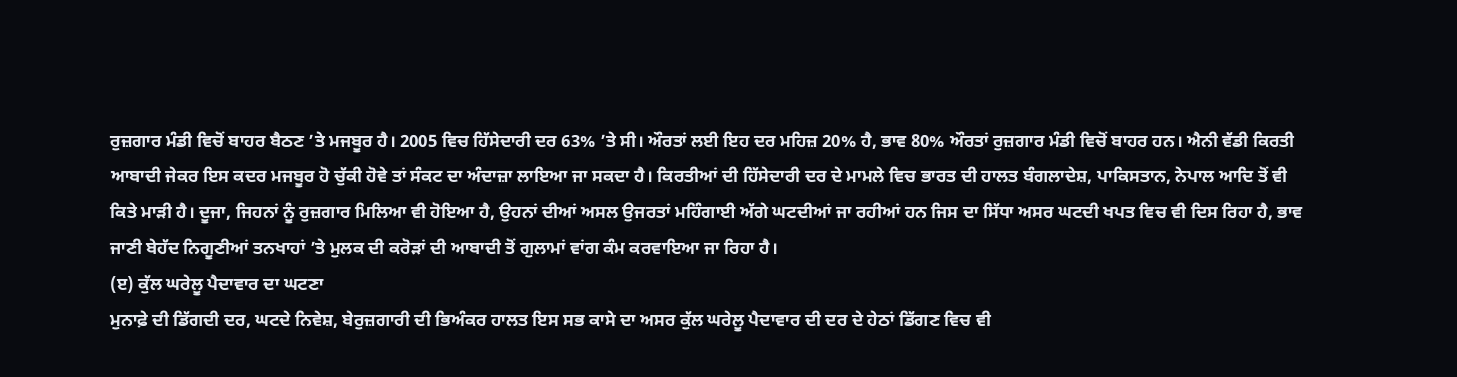ਰੁਜ਼ਗਾਰ ਮੰਡੀ ਵਿਚੋਂ ਬਾਹਰ ਬੈਠਣ ’ਤੇ ਮਜਬੂਰ ਹੈ। 2005 ਵਿਚ ਹਿੱਸੇਦਾਰੀ ਦਰ 63% ’ਤੇ ਸੀ। ਔਰਤਾਂ ਲਈ ਇਹ ਦਰ ਮਹਿਜ਼ 20% ਹੈ, ਭਾਵ 80% ਔਰਤਾਂ ਰੁਜ਼ਗਾਰ ਮੰਡੀ ਵਿਚੋਂ ਬਾਹਰ ਹਨ। ਐਨੀ ਵੱਡੀ ਕਿਰਤੀ ਆਬਾਦੀ ਜੇਕਰ ਇਸ ਕਦਰ ਮਜਬੂਰ ਹੋ ਚੁੱਕੀ ਹੋਵੇ ਤਾਂ ਸੰਕਟ ਦਾ ਅੰਦਾਜ਼ਾ ਲਾਇਆ ਜਾ ਸਕਦਾ ਹੈ। ਕਿਰਤੀਆਂ ਦੀ ਹਿੱਸੇਦਾਰੀ ਦਰ ਦੇ ਮਾਮਲੇ ਵਿਚ ਭਾਰਤ ਦੀ ਹਾਲਤ ਬੰਗਲਾਦੇਸ਼, ਪਾਕਿਸਤਾਨ, ਨੇਪਾਲ ਆਦਿ ਤੋਂ ਵੀ ਕਿਤੇ ਮਾੜੀ ਹੈ। ਦੂਜਾ, ਜਿਹਨਾਂ ਨੂੰ ਰੁਜ਼ਗਾਰ ਮਿਲਿਆ ਵੀ ਹੋਇਆ ਹੈ, ਉਹਨਾਂ ਦੀਆਂ ਅਸਲ ਉਜਰਤਾਂ ਮਹਿੰਗਾਈ ਅੱਗੇ ਘਟਦੀਆਂ ਜਾ ਰਹੀਆਂ ਹਨ ਜਿਸ ਦਾ ਸਿੱਧਾ ਅਸਰ ਘਟਦੀ ਖਪਤ ਵਿਚ ਵੀ ਦਿਸ ਰਿਹਾ ਹੈ, ਭਾਵ ਜਾਣੀ ਬੇਹੱਦ ਨਿਗੂਣੀਆਂ ਤਨਖਾਹਾਂ ’ਤੇ ਮੁਲਕ ਦੀ ਕਰੋੜਾਂ ਦੀ ਆਬਾਦੀ ਤੋਂ ਗੁਲਾਮਾਂ ਵਾਂਗ ਕੰਮ ਕਰਵਾਇਆ ਜਾ ਰਿਹਾ ਹੈ।
(ੲ) ਕੁੱਲ ਘਰੇਲੂ ਪੈਦਾਵਾਰ ਦਾ ਘਟਣਾ
ਮੁਨਾਫ਼ੇ ਦੀ ਡਿੱਗਦੀ ਦਰ, ਘਟਦੇ ਨਿਵੇਸ਼, ਬੇਰੁਜ਼ਗਾਰੀ ਦੀ ਭਿਅੰਕਰ ਹਾਲਤ ਇਸ ਸਭ ਕਾਸੇ ਦਾ ਅਸਰ ਕੁੱਲ ਘਰੇਲੂ ਪੈਦਾਵਾਰ ਦੀ ਦਰ ਦੇ ਹੇਠਾਂ ਡਿੱਗਣ ਵਿਚ ਵੀ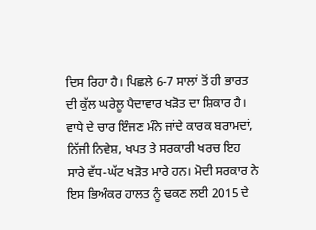ਦਿਸ ਰਿਹਾ ਹੈ। ਪਿਛਲੇ 6-7 ਸਾਲਾਂ ਤੋਂ ਹੀ ਭਾਰਤ ਦੀ ਕੁੱਲ ਘਰੇਲੂ ਪੈਦਾਵਾਰ ਖੜੋਤ ਦਾ ਸ਼ਿਕਾਰ ਹੈ। ਵਾਧੇ ਦੇ ਚਾਰ ਇੰਜਣ ਮੰਨੇ ਜਾਂਦੇ ਕਾਰਕ ਬਰਾਮਦਾਂ, ਨਿੱਜੀ ਨਿਵੇਸ਼, ਖਪਤ ਤੇ ਸਰਕਾਰੀ ਖਰਚ ਇਹ ਸਾਰੇ ਵੱਧ-ਘੱਟ ਖੜੋਤ ਮਾਰੇ ਹਨ। ਮੋਦੀ ਸਰਕਾਰ ਨੇ ਇਸ ਭਿਅੰਕਰ ਹਾਲਤ ਨੂੰ ਢਕਣ ਲਈ 2015 ਦੇ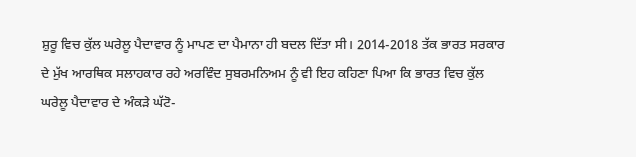ਸ਼ੁਰੂ ਵਿਚ ਕੁੱਲ ਘਰੇਲੂ ਪੈਦਾਵਾਰ ਨੂੰ ਮਾਪਣ ਦਾ ਪੈਮਾਨਾ ਹੀ ਬਦਲ ਦਿੱਤਾ ਸੀ। 2014-2018 ਤੱਕ ਭਾਰਤ ਸਰਕਾਰ ਦੇ ਮੁੱਖ ਆਰਥਿਕ ਸਲਾਹਕਾਰ ਰਹੇ ਅਰਵਿੰਦ ਸੁਬਰਮਨਿਅਮ ਨੂੰ ਵੀ ਇਹ ਕਹਿਣਾ ਪਿਆ ਕਿ ਭਾਰਤ ਵਿਚ ਕੁੱਲ ਘਰੇਲੂ ਪੈਦਾਵਾਰ ਦੇ ਅੰਕੜੇ ਘੱਟੋ-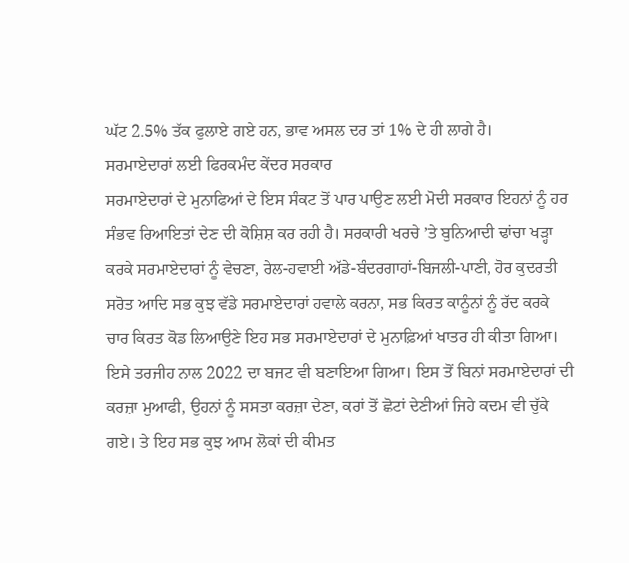ਘੱਟ 2.5% ਤੱਕ ਫੁਲਾਏ ਗਏ ਹਨ, ਭਾਵ ਅਸਲ ਦਰ ਤਾਂ 1% ਦੇ ਹੀ ਲਾਗੇ ਹੈ।
ਸਰਮਾਏਦਾਰਾਂ ਲਈ ਫਿਰਕਮੰਦ ਕੇਂਦਰ ਸਰਕਾਰ
ਸਰਮਾਏਦਾਰਾਂ ਦੇ ਮੁਨਾਫਿਆਂ ਦੇ ਇਸ ਸੰਕਟ ਤੋਂ ਪਾਰ ਪਾਉਣ ਲਈ ਮੋਦੀ ਸਰਕਾਰ ਇਹਨਾਂ ਨੂੰ ਹਰ ਸੰਭਵ ਰਿਆਇਤਾਂ ਦੇਣ ਦੀ ਕੋਸ਼ਿਸ਼ ਕਰ ਰਹੀ ਹੈ। ਸਰਕਾਰੀ ਖਰਚੇ ’ਤੇ ਬੁਨਿਆਦੀ ਢਾਂਚਾ ਖੜ੍ਹਾ ਕਰਕੇ ਸਰਮਾਏਦਾਰਾਂ ਨੂੰ ਵੇਚਣਾ, ਰੇਲ-ਹਵਾਈ ਅੱਡੇ-ਬੰਦਰਗਾਹਾਂ-ਬਿਜਲੀ-ਪਾਣੀ, ਹੋਰ ਕੁਦਰਤੀ ਸਰੋਤ ਆਦਿ ਸਭ ਕੁਝ ਵੱਡੇ ਸਰਮਾਏਦਾਰਾਂ ਹਵਾਲੇ ਕਰਨਾ, ਸਭ ਕਿਰਤ ਕਾਨੂੰਨਾਂ ਨੂੰ ਰੱਦ ਕਰਕੇ ਚਾਰ ਕਿਰਤ ਕੋਡ ਲਿਆਉਣੇ ਇਹ ਸਭ ਸਰਮਾਏਦਾਰਾਂ ਦੇ ਮੁਨਾਫ਼ਿਆਂ ਖਾਤਰ ਹੀ ਕੀਤਾ ਗਿਆ। ਇਸੇ ਤਰਜੀਹ ਨਾਲ 2022 ਦਾ ਬਜਟ ਵੀ ਬਣਾਇਆ ਗਿਆ। ਇਸ ਤੋਂ ਬਿਨਾਂ ਸਰਮਾਏਦਾਰਾਂ ਦੀ ਕਰਜ਼ਾ ਮੁਆਫੀ, ਉਹਨਾਂ ਨੂੰ ਸਸਤਾ ਕਰਜ਼ਾ ਦੇਣਾ, ਕਰਾਂ ਤੋਂ ਛੋਟਾਂ ਦੇਣੀਆਂ ਜਿਹੇ ਕਦਮ ਵੀ ਚੁੱਕੇ ਗਏ। ਤੇ ਇਹ ਸਭ ਕੁਝ ਆਮ ਲੋਕਾਂ ਦੀ ਕੀਮਤ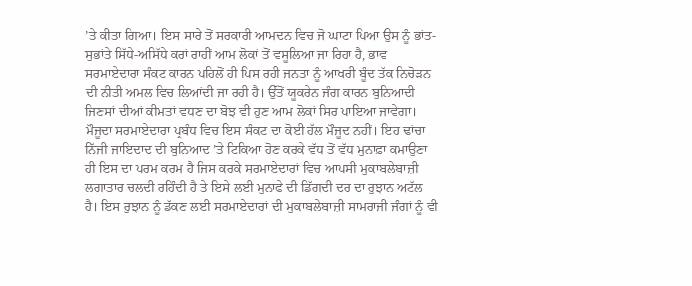’ਤੇ ਕੀਤਾ ਗਿਆ। ਇਸ ਸਾਰੇ ਤੋਂ ਸਰਕਾਰੀ ਆਮਦਨ ਵਿਚ ਜੋ ਘਾਟਾ ਪਿਆ ਉਸ ਨੂੰ ਭਾਂਤ-ਸੁਭਾਂਤੇ ਸਿੱਧੇ-ਅਸਿੱਧੇ ਕਰਾਂ ਰਾਹੀਂ ਆਮ ਲੋਕਾਂ ਤੋਂ ਵਸੂਲਿਆ ਜਾ ਰਿਹਾ ਹੈ, ਭਾਵ ਸਰਮਾਏਦਾਰਾ ਸੰਕਟ ਕਾਰਨ ਪਹਿਲੋਂ ਹੀ ਪਿਸ ਰਹੀ ਜਨਤਾ ਨੂੰ ਆਖਰੀ ਬੂੰਦ ਤੱਕ ਨਿਚੋੜਨ ਦੀ ਨੀਤੀ ਅਮਲ ਵਿਚ ਲਿਆਂਦੀ ਜਾ ਰਹੀ ਹੈ। ਉੱਤੋਂ ਯੂਕਰੇਨ ਜੰਗ ਕਾਰਨ ਬੁਨਿਆਦੀ ਜਿਣਸਾਂ ਦੀਆਂ ਕੀਮਤਾਂ ਵਧਣ ਦਾ ਬੋਝ ਵੀ ਹੁਣ ਆਮ ਲੋਕਾਂ ਸਿਰ ਪਾਇਆ ਜਾਵੇਗਾ।
ਮੌਜੂਦਾ ਸਰਮਾਏਦਾਰਾ ਪ੍ਰਬੰਧ ਵਿਚ ਇਸ ਸੰਕਟ ਦਾ ਕੋਈ ਹੱਲ ਮੌਜੂਦ ਨਹੀਂ। ਇਹ ਢਾਂਚਾ ਨਿੱਜੀ ਜਾਇਦਾਦ ਦੀ ਬੁਨਿਆਦ ’ਤੇ ਟਿਕਿਆ ਹੋਣ ਕਰਕੇ ਵੱਧ ਤੋਂ ਵੱਧ ਮੁਨਾਫ਼ਾ ਕਮਾਉਣਾ ਹੀ ਇਸ ਦਾ ਪਰਮ ਕਰਮ ਹੈ ਜਿਸ ਕਰਕੇ ਸਰਮਾਏਦਾਰਾਂ ਵਿਚ ਆਪਸੀ ਮੁਕਾਬਲੇਬਾਜ਼ੀ ਲਗਾਤਾਰ ਚਲਦੀ ਰਹਿੰਦੀ ਹੈ ਤੇ ਇਸੇ ਲਈ ਮੁਨਾਫੇ ਦੀ ਡਿੱਗਦੀ ਦਰ ਦਾ ਰੁਝਾਨ ਅਟੱਲ ਹੈ। ਇਸ ਰੁਝਾਨ ਨੂੰ ਡੱਕਣ ਲਈ ਸਰਮਾਏਦਾਰਾਂ ਦੀ ਮੁਕਾਬਲੇਬਾਜ਼ੀ ਸਾਮਰਾਜੀ ਜੰਗਾਂ ਨੂੰ ਵੀ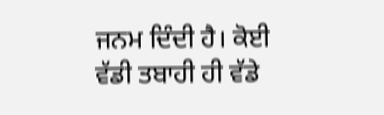ਜਨਮ ਦਿੰਦੀ ਹੈ। ਕੋਈ ਵੱਡੀ ਤਬਾਹੀ ਹੀ ਵੱਡੇ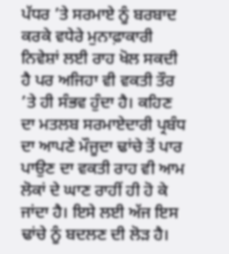ਪੱਧਰ ’ਤੇ ਸਰਮਾਏ ਨੂੰ ਬਰਬਾਦ ਕਰਕੇ ਵਧੇਰੇ ਮੁਨਾਫ਼ਾਕਾਰੀ ਨਿਵੇਸ਼ਾਂ ਲਈ ਰਾਹ ਖੋਲ ਸਕਦੀ ਹੈ ਪਰ ਅਜਿਹਾ ਵੀ ਵਕਤੀ ਤੌਰ ’ਤੇ ਹੀ ਸੰਭਵ ਹੁੰਦਾ ਹੈ। ਕਹਿਣ ਦਾ ਮਤਲਬ ਸਰਮਾਏਦਾਰੀ ਪ੍ਰਬੰਧ ਦਾ ਆਪਣੇ ਮੌਜੂਦਾ ਢਾਂਚੇ ਤੋਂ ਪਾਰ ਪਾਉਣ ਦਾ ਵਕਤੀ ਰਾਹ ਵੀ ਆਮ ਲੋਕਾਂ ਦੇ ਘਾਣ ਰਾਹੀਂ ਹੀ ਹੋ ਕੇ ਜਾਂਦਾ ਹੈ। ਇਸੇ ਲਈ ਅੱਜ ਇਸ ਢਾਂਚੇ ਨੂੰ ਬਦਲਣ ਦੀ ਲੋੜ ਹੈ।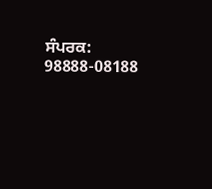ਸੰਪਰਕ: 98888-08188